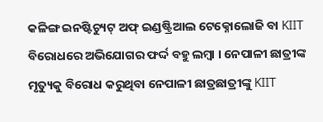କଳିଙ୍ଗ ଇନଷ୍ଟିଚ୍ୟୁଟ୍ ଅଫ୍ ଇଣ୍ଡଷ୍ଟ୍ରିଆଲ ଟେକ୍ନୋଲୋଜି ବା KIIT ବିରୋଧରେ ଅଭିଯୋଗର ଫର୍ଦ୍ଦ ବହୁ ଲମ୍ବା । ନେପାଳୀ ଛାତ୍ରୀଙ୍କ ମୃତ୍ୟୁକୁ ବିରୋଧ କରୁଥିବା ନେପାଳୀ ଛାତ୍ରଛାତ୍ରୀଙ୍କୁ KIIT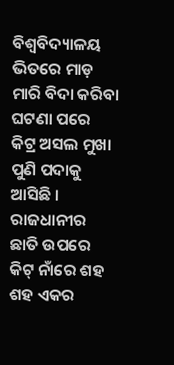ବିଶ୍ବବିଦ୍ୟାଳୟ ଭିତରେ ମାଡ଼ ମାରି ବିଦା କରିବା ଘଟଣା ପରେ କିଟ୍ର ଅସଲ ମୁଖା ପୁଣି ପଦାକୁ ଆସିଛି । ରାଜଧାନୀର ଛାତି ଉପରେ କିଟ୍ ନାଁରେ ଶହ ଶହ ଏକର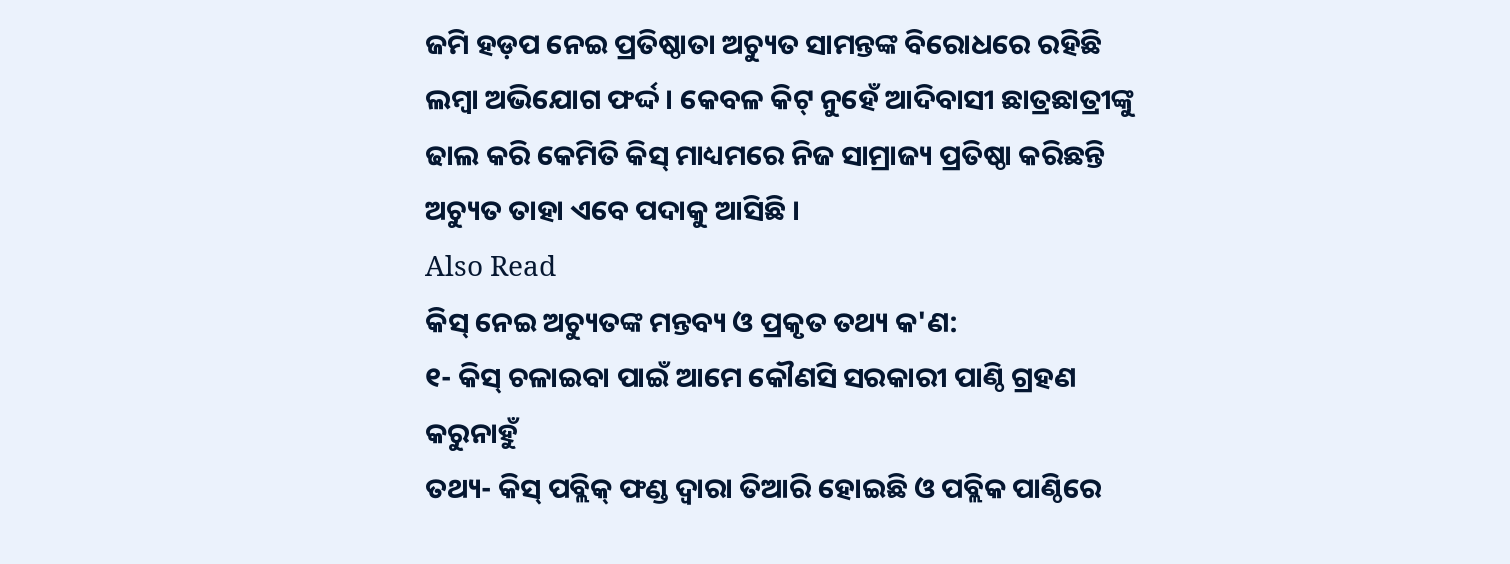ଜମି ହଡ଼ପ ନେଇ ପ୍ରତିଷ୍ଠାତା ଅଚ୍ୟୁତ ସାମନ୍ତଙ୍କ ବିରୋଧରେ ରହିଛି ଲମ୍ବା ଅଭିଯୋଗ ଫର୍ଦ୍ଦ । କେବଳ କିଟ୍ ନୁହେଁ ଆଦିବାସୀ ଛାତ୍ରଛାତ୍ରୀଙ୍କୁ ଢାଲ କରି କେମିତି କିସ୍ ମାଧ୍ୟମରେ ନିଜ ସାମ୍ରାଜ୍ୟ ପ୍ରତିଷ୍ଠା କରିଛନ୍ତି ଅଚ୍ୟୁତ ତାହା ଏବେ ପଦାକୁ ଆସିଛି ।
Also Read
କିସ୍ ନେଇ ଅଚ୍ୟୁତଙ୍କ ମନ୍ତବ୍ୟ ଓ ପ୍ରକୃତ ତଥ୍ୟ କ'ଣ:
୧- କିସ୍ ଚଳାଇବା ପାଇଁ ଆମେ କୌଣସି ସରକାରୀ ପାଣ୍ଠି ଗ୍ରହଣ କରୁନାହୁଁ
ତଥ୍ୟ- କିସ୍ ପବ୍ଲିକ୍ ଫଣ୍ଡ ଦ୍ବାରା ତିଆରି ହୋଇଛି ଓ ପବ୍ଲିକ ପାଣ୍ଠିରେ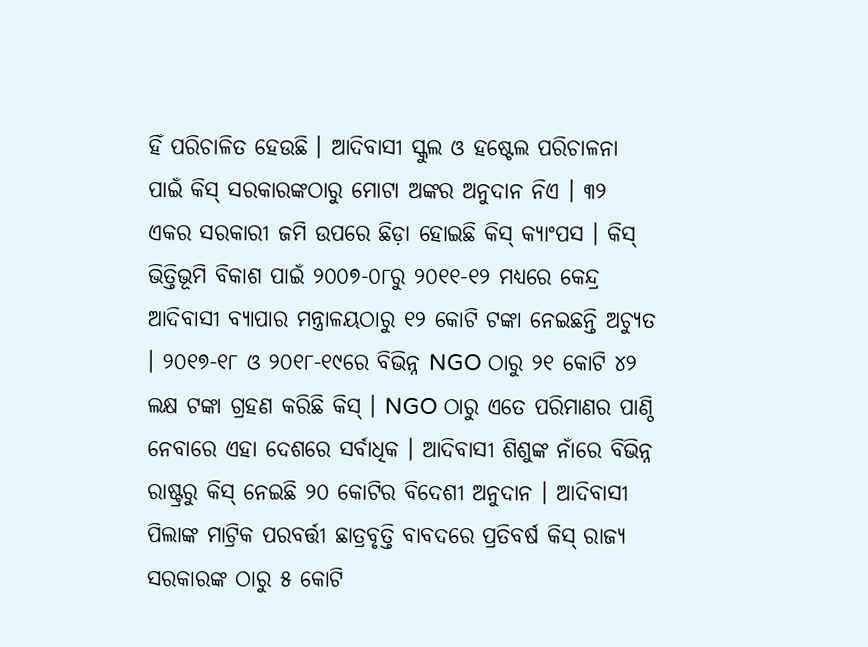ହିଁ ପରିଚାଳିତ ହେଉଛି । ଆଦିବାସୀ ସ୍କୁଲ ଓ ହଷ୍ଟେଲ ପରିଚାଳନା ପାଇଁ କିସ୍ ସରକାରଙ୍କଠାରୁ ମୋଟା ଅଙ୍କର ଅନୁଦାନ ନିଏ । ୩୨ ଏକର ସରକାରୀ ଜମି ଉପରେ ଛିଡ଼ା ହୋଇଛି କିସ୍ କ୍ୟାଂପସ । କିସ୍ ଭିତ୍ତିଭୂମି ବିକାଶ ପାଇଁ ୨୦୦୭-୦୮ରୁ ୨୦୧୧-୧୨ ମଧ୍ୟରେ କେନ୍ଦ୍ର ଆଦିବାସୀ ବ୍ୟାପାର ମନ୍ତ୍ରାଳୟଠାରୁ ୧୨ କୋଟି ଟଙ୍କା ନେଇଛନ୍ତି ଅଚ୍ୟୁତ । ୨୦୧୭-୧୮ ଓ ୨୦୧୮-୧୯ରେ ବିଭିନ୍ନ NGO ଠାରୁ ୨୧ କୋଟି ୪୨ ଲକ୍ଷ ଟଙ୍କା ଗ୍ରହଣ କରିଛି କିସ୍ । NGO ଠାରୁ ଏତେ ପରିମାଣର ପାଣ୍ଠି ନେବାରେ ଏହା ଦେଶରେ ସର୍ବାଧିକ । ଆଦିବାସୀ ଶିଶୁଙ୍କ ନାଁରେ ବିଭିନ୍ନ ରାଷ୍ଟ୍ରରୁ କିସ୍ ନେଇଛି ୨୦ କୋଟିର ବିଦେଶୀ ଅନୁଦାନ । ଆଦିବାସୀ ପିଲାଙ୍କ ମାଟ୍ରିକ ପରବର୍ତ୍ତୀ ଛାତ୍ରବୃତ୍ତି ବାବଦରେ ପ୍ରତିବର୍ଷ କିସ୍ ରାଜ୍ୟ ସରକାରଙ୍କ ଠାରୁ ୫ କୋଟି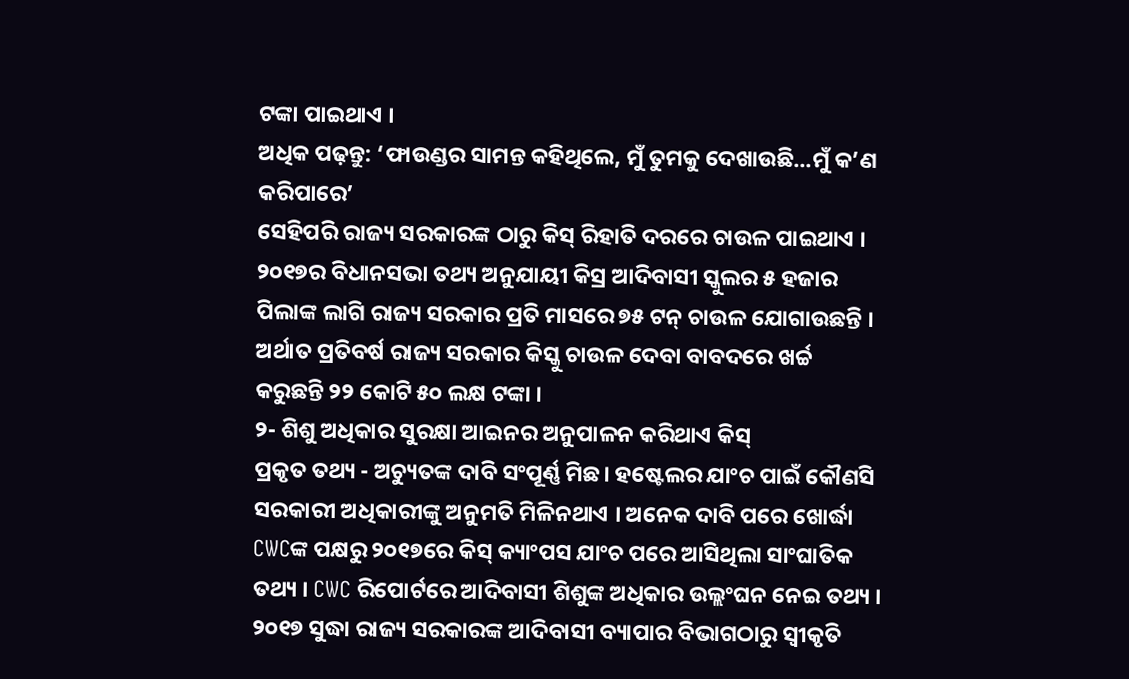ଟଙ୍କା ପାଇଥାଏ ।
ଅଧିକ ପଢ଼ନ୍ତୁ: ‘ଫାଉଣ୍ଡର ସାମନ୍ତ କହିଥିଲେ, ମୁଁ ତୁମକୁ ଦେଖାଉଛି...ମୁଁ କ’ଣ କରିପାରେ’
ସେହିପରି ରାଜ୍ୟ ସରକାରଙ୍କ ଠାରୁ କିସ୍ ରିହାତି ଦରରେ ଚାଉଳ ପାଇଥାଏ । ୨୦୧୭ର ବିଧାନସଭା ତଥ୍ୟ ଅନୁଯାୟୀ କିସ୍ର ଆଦିବାସୀ ସ୍କୁଲର ୫ ହଜାର ପିଲାଙ୍କ ଲାଗି ରାଜ୍ୟ ସରକାର ପ୍ରତି ମାସରେ ୭୫ ଟନ୍ ଚାଉଳ ଯୋଗାଉଛନ୍ତି । ଅର୍ଥାତ ପ୍ରତିବର୍ଷ ରାଜ୍ୟ ସରକାର କିସ୍କୁ ଚାଉଳ ଦେବା ବାବଦରେ ଖର୍ଚ୍ଚ କରୁଛନ୍ତି ୨୨ କୋଟି ୫୦ ଲକ୍ଷ ଟଙ୍କା ।
୨- ଶିଶୁ ଅଧିକାର ସୁରକ୍ଷା ଆଇନର ଅନୁପାଳନ କରିଥାଏ କିସ୍
ପ୍ରକୃତ ତଥ୍ୟ - ଅଚ୍ୟୁତଙ୍କ ଦାବି ସଂପୂର୍ଣ୍ଣ ମିଛ। ହଷ୍ଟେଲର ଯାଂଚ ପାଇଁ କୌଣସି ସରକାରୀ ଅଧିକାରୀଙ୍କୁ ଅନୁମତି ମିଳିନଥାଏ । ଅନେକ ଦାବି ପରେ ଖୋର୍ଦ୍ଧା CWCଙ୍କ ପକ୍ଷରୁ ୨୦୧୭ରେ କିସ୍ କ୍ୟାଂପସ ଯାଂଚ ପରେ ଆସିଥିଲା ସାଂଘାତିକ ତଥ୍ୟ । CWC ରିପୋର୍ଟରେ ଆଦିବାସୀ ଶିଶୁଙ୍କ ଅଧିକାର ଉଲ୍ଲଂଘନ ନେଇ ତଥ୍ୟ । ୨୦୧୭ ସୁଦ୍ଧା ରାଜ୍ୟ ସରକାରଙ୍କ ଆଦିବାସୀ ବ୍ୟାପାର ବିଭାଗଠାରୁ ସ୍ବୀକୃତି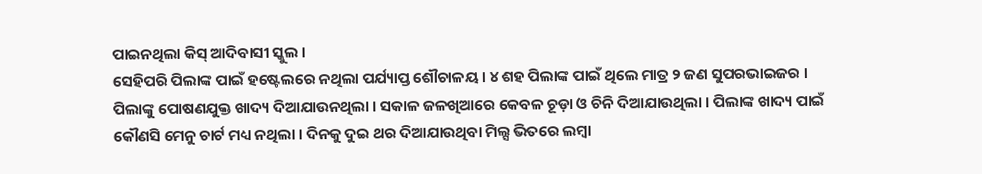ପାଇନଥିଲା କିସ୍ ଆଦିବାସୀ ସ୍କୁଲ ।
ସେହିପରି ପିଲାଙ୍କ ପାଇଁ ହଷ୍ଟେଲରେ ନଥିଲା ପର୍ଯ୍ୟାପ୍ତ ଶୌଚାଳୟ । ୪ ଶହ ପିଲାଙ୍କ ପାଇଁ ଥିଲେ ମାତ୍ର ୨ ଜଣ ସୁପରଭାଇଜର । ପିଲାଙ୍କୁ ପୋଷଣଯୁକ୍ତ ଖାଦ୍ୟ ଦିଆଯାଉନଥିଲା । ସକାଳ ଜଳଖିଆରେ କେବଳ ଚୂଡ଼ା ଓ ଚିନି ଦିଆଯାଉଥିଲା । ପିଲାଙ୍କ ଖାଦ୍ୟ ପାଇଁ କୌଣସି ମେନୁ ଚାର୍ଟ ମଧ୍ୟ ନଥିଲା । ଦିନକୁ ଦୁଇ ଥର ଦିଆଯାଉଥିବା ମିଲ୍ସ ଭିତରେ ଲମ୍ବା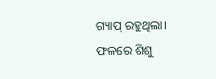ଗ୍ୟାପ୍ ରହୁଥିଲା। ଫଳରେ ଶିଶୁ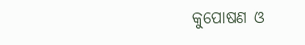କୁପୋଷଣ ଓ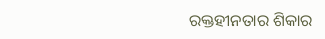ରକ୍ତହୀନତାର ଶିକାର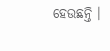ହେଉଛନ୍ତି ।